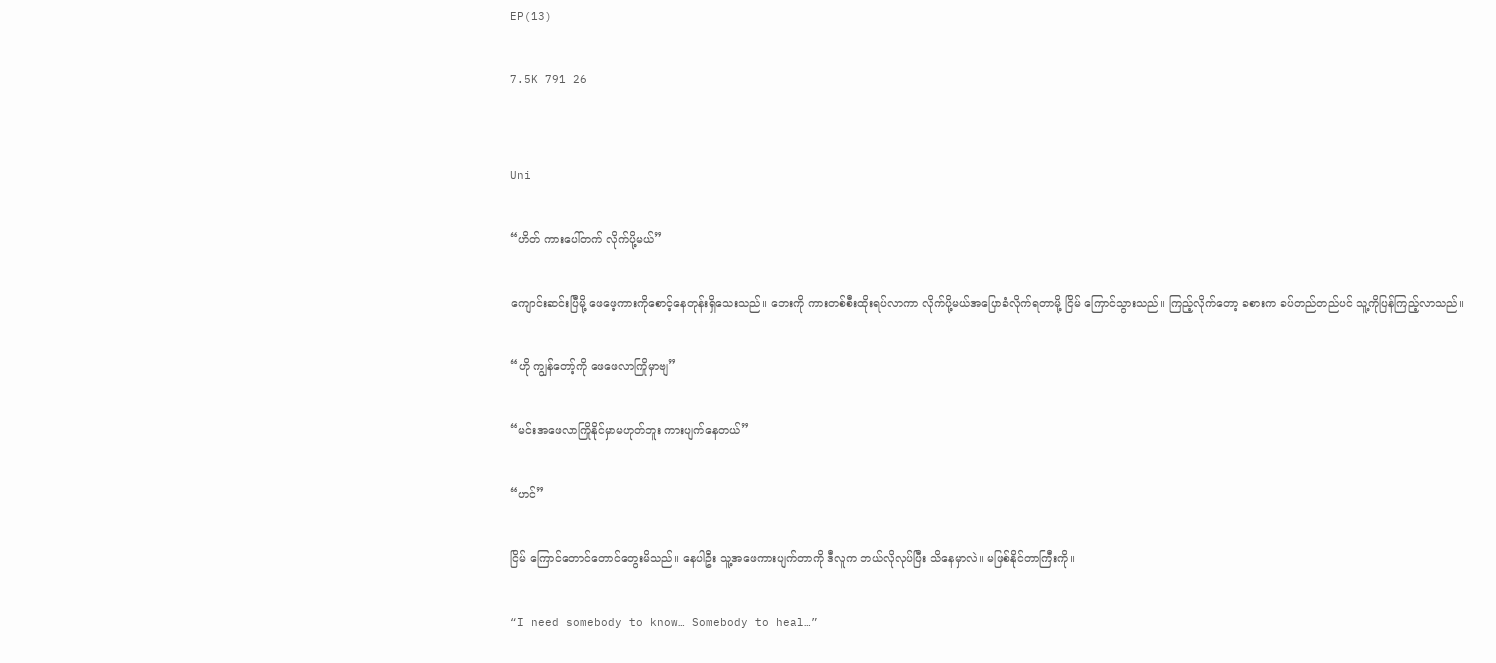EP(13)

7.5K 791 26


Uni

“ဟိတ် ကားပေါ်တက် လိုက်ပို့မယ်”

ကျောင်းဆင်းပြီမို့ ဖေဖေ့ကားကိုစောင့်နေတုန်းရှိသေးသည်။ ဘေးကို ကားတစ်စီးထိုးရပ်လာကာ လိုက်ပို့မယ်အပြောခံလိုက်ရတာမို့ ငြိမ် ကြောင်သွားသည်။ ကြည့်လိုက်တော့ ခစားက ခပ်တည်တည်ပင် သူ့ကိုပြန်ကြည့်လာသည်။

“ဟို ကျွန်တော့်ကို ဖေဖေလာကြိုမှာဗျ”

“မင်းအဖေလာကြိုနိုင်မှာမဟုတ်ဘူး ကားပျက်နေတယ်”

“ဟင်”

ငြိမ် ကြောင်တောင်တောင်တွေးမိသည်။ နေပါဦး သူ့အဖေကားပျက်တာကို ဒီလူက ဘယ်လိုလုပ်ပြီး သိနေမှာလဲ။ မဖြစ်နိုင်တာကြီးကို။

“I need somebody to know… Somebody to heal…”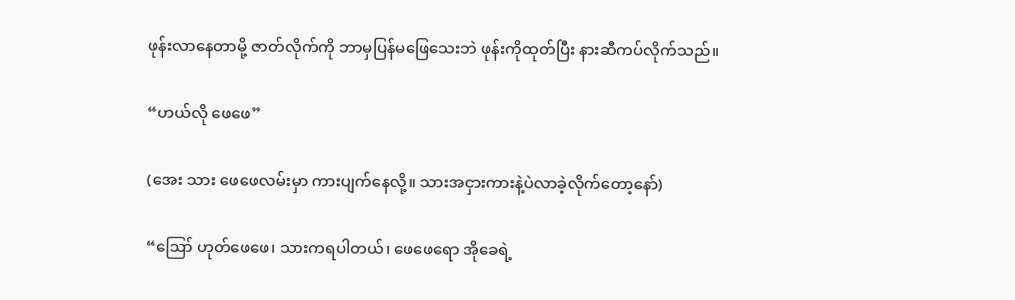ဖုန်းလာနေတာမို့ ဇာတ်လိုက်ကို ဘာမှပြန်မဖြေသေးဘဲ ဖုန်းကိုထုတ်ပြီး နားဆီကပ်လိုက်သည်။

“ဟယ်လို ဖေဖေ”

(အေး သား ဖေဖေလမ်းမှာ ကားပျက်နေလို့။ သားအငှားကားနဲ့ပဲလာခဲ့လိုက်တော့နော်)

“ဪ ဟုတ်ဖေဖေ၊ သားကရပါတယ်၊ ဖေဖေရော အိုခေရဲ့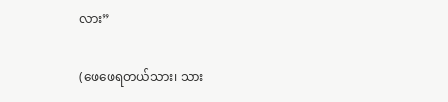လား”

(ဖေဖေရတယ်သား၊ သား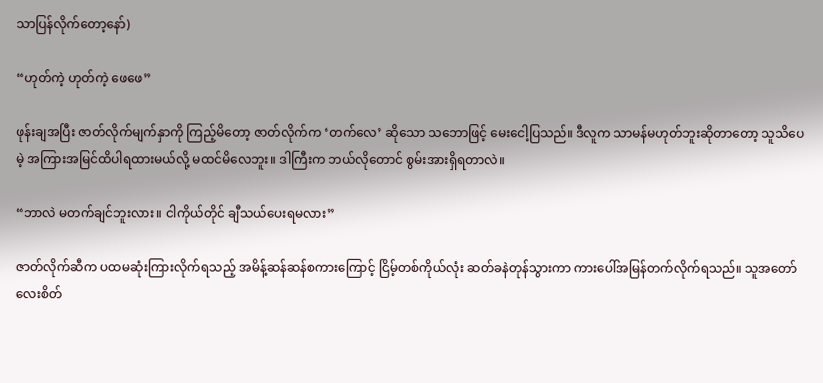သာပြန်လိုက်တော့နော်)

“ဟုတ်ကဲ့ ဟုတ်ကဲ့ ဖေဖေ”

ဖုန်းချအပြီး ဇာတ်လိုက်မျက်နှာကို ကြည့်မိတော့ ဇာတ်လိုက်က ‘တက်လေ’ ဆိုသော သဘောဖြင့် မေးငေါ့ပြသည်။ ဒီလူက သာမန်မဟုတ်ဘူးဆိုတာတော့ သူသိပေမဲ့ အကြားအမြင်ထိပါရထားမယ်လို့ မထင်မိလေဘူး။ ဒါကြီးက ဘယ်လိုတောင် စွမ်းအားရှိရတာလဲ။

“ဘာလဲ မတက်ချင်ဘူးလား။ ငါကိုယ်တိုင် ချီသယ်ပေးရမလား”

ဇာတ်လိုက်ဆီက ပထမဆုံးကြားလိုက်ရသည့် အမိန့်ဆန်ဆန်စကားကြောင့် ငြိမ့်တစ်ကိုယ်လုံး ဆတ်ခနဲတုန်သွားကာ ကားပေါ်အမြန်တက်လိုက်ရသည်။ သူအတော်လေးစိတ်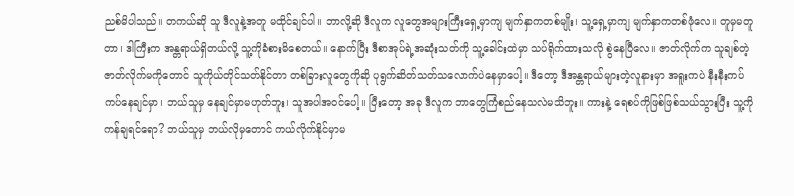ညစ်မိပါသည်။ တကယ်ဆို သူ ဒီလူနဲ့အတူ မထိုင်ချင်ပါ။ ဘာလို့ဆို ဒီလူက လူတွေအများကြီးရှေ့မှာကျ မျက်နှာကတစ်မျိုး၊ သူ့ရှေ့မှာကျ မျက်နှာကတစ်ဖုံလေ။ တူမှမတူတာ၊ ဒါကြီးက အန္တရာယ်ရှိတယ်လို့ သူ့ကိုခံစားမိစေတယ်။ နောက်ပြီး ဒီစာအုပ်ရဲ့အဆုံးသတ်ကို သူ့ခေါင်းထဲမှာ သပ်ရိုက်ထားသလို စွဲနေပြီလေ။ ဇာတ်လိုက်က သူချစ်တဲ့ဇာတ်လိုက်မကိုတောင် သူကိုယ်တိုင်သတ်နိုင်တာ တစ်ခြားလူတွေကိုဆို ပုရွက်ဆိတ်သတ်သလောက်ပဲနေမှာပေါ့။ ဒီတော့ ဒီအန္တရာယ်များတဲ့လူနားမှာ အရူးကပဲ နီးနီးကပ် ကပ်နေချင်မှာ၊ ဘယ်သူမှ နေချင်မှာမဟုတ်ဘူး၊ သူအပါအဝင်ပေါ့။ ပြီးတော့ အခု ဒီလူက ဘာတွေကြံစည်နေသလဲမသိဘူး။ ကားနဲ့ ရေစပ်ကိုဖြစ်ဖြစ်သယ်သွားပြီး သူ့ကိုကန်ချရင်ရော? ဘယ်သူမှ ဘယ်လိုမှတောင် ကယ်လိုက်နိုင်မှာမ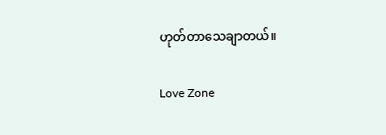ဟုတ်တာသေချာတယ်။

Love Zone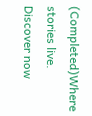(Completed)Where stories live. Discover now